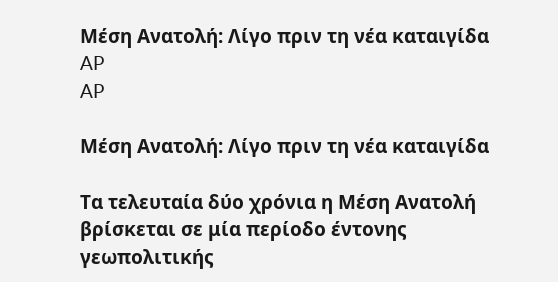Μέση Ανατολή: Λίγο πριν τη νέα καταιγίδα
AP
AP

Μέση Ανατολή: Λίγο πριν τη νέα καταιγίδα

Τα τελευταία δύο χρόνια η Μέση Ανατολή βρίσκεται σε μία περίοδο έντονης γεωπολιτικής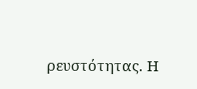ρευστότητας. Η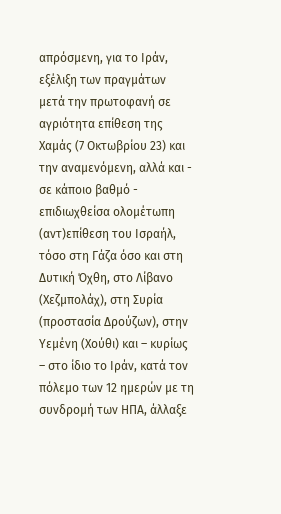απρόσμενη, για το Ιράν, εξέλιξη των πραγμάτων μετά την πρωτοφανή σε αγριότητα επίθεση της Χαμάς (7 Οκτωβρίου 23) και την αναμενόμενη, αλλά και - σε κάποιο βαθμό - επιδιωχθείσα ολομέτωπη (αντ)επίθεση του Ισραήλ, τόσο στη Γάζα όσο και στη Δυτική Όχθη, στο Λίβανο (Χεζμπολάχ), στη Συρία (προστασία Δρούζων), στην Υεμένη (Χούθι) και – κυρίως – στο ίδιο το Ιράν, κατά τον πόλεμο των 12 ημερών με τη συνδρομή των ΗΠΑ, άλλαξε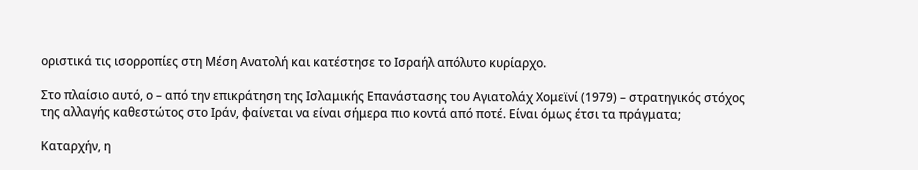οριστικά τις ισορροπίες στη Μέση Ανατολή και κατέστησε το Ισραήλ απόλυτο κυρίαρχο.

Στο πλαίσιο αυτό, ο – από την επικράτηση της Ισλαμικής Επανάστασης του Αγιατολάχ Χομεϊνί (1979) – στρατηγικός στόχος της αλλαγής καθεστώτος στο Ιράν, φαίνεται να είναι σήμερα πιο κοντά από ποτέ. Είναι όμως έτσι τα πράγματα;

Καταρχήν, η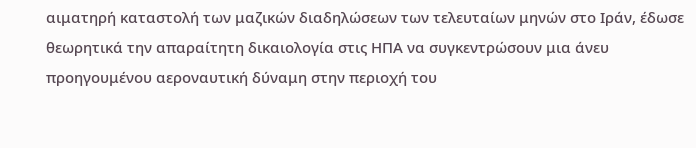αιματηρή καταστολή των μαζικών διαδηλώσεων των τελευταίων μηνών στο Ιράν, έδωσε θεωρητικά την απαραίτητη δικαιολογία στις ΗΠΑ να συγκεντρώσουν μια άνευ προηγουμένου αεροναυτική δύναμη στην περιοχή του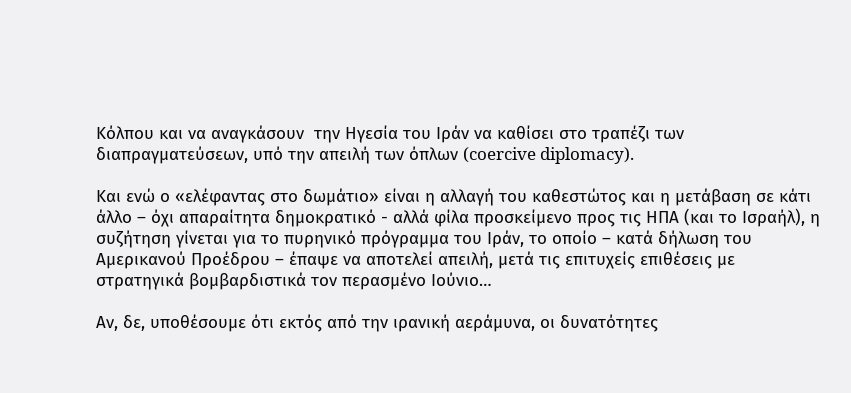Κόλπου και να αναγκάσουν  την Ηγεσία του Ιράν να καθίσει στο τραπέζι των διαπραγματεύσεων, υπό την απειλή των όπλων (coercive diplomacy).

Και ενώ ο «ελέφαντας στο δωμάτιο» είναι η αλλαγή του καθεστώτος και η μετάβαση σε κάτι άλλο – όχι απαραίτητα δημοκρατικό - αλλά φίλα προσκείμενο προς τις ΗΠΑ (και το Ισραήλ), η συζήτηση γίνεται για το πυρηνικό πρόγραμμα του Ιράν, το οποίο – κατά δήλωση του Αμερικανού Προέδρου – έπαψε να αποτελεί απειλή, μετά τις επιτυχείς επιθέσεις με στρατηγικά βομβαρδιστικά τον περασμένο Ιούνιο…

Αν, δε, υποθέσουμε ότι εκτός από την ιρανική αεράμυνα, οι δυνατότητες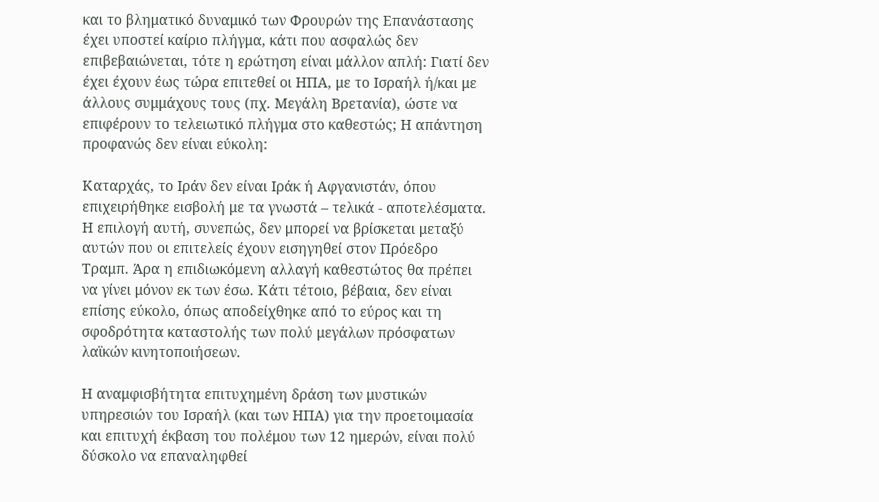και το βληματικό δυναμικό των Φρουρών της Επανάστασης έχει υποστεί καίριο πλήγμα, κάτι που ασφαλώς δεν επιβεβαιώνεται, τότε η ερώτηση είναι μάλλον απλή: Γιατί δεν έχει έχουν έως τώρα επιτεθεί οι ΗΠΑ, με το Ισραήλ ή/και με άλλους συμμάχους τους (πχ. Μεγάλη Βρετανία), ώστε να επιφέρουν το τελειωτικό πλήγμα στο καθεστώς; Η απάντηση προφανώς δεν είναι εύκολη:

Καταρχάς, το Ιράν δεν είναι Ιράκ ή Αφγανιστάν, όπου επιχειρήθηκε εισβολή με τα γνωστά – τελικά - αποτελέσματα. Η επιλογή αυτή, συνεπώς, δεν μπορεί να βρίσκεται μεταξύ αυτών που οι επιτελείς έχουν εισηγηθεί στον Πρόεδρο Τραμπ. Άρα η επιδιωκόμενη αλλαγή καθεστώτος θα πρέπει να γίνει μόνον εκ των έσω. Κάτι τέτοιο, βέβαια, δεν είναι επίσης εύκολο, όπως αποδείχθηκε από το εύρος και τη σφοδρότητα καταστολής των πολύ μεγάλων πρόσφατων λαϊκών κινητοποιήσεων.

Η αναμφισβήτητα επιτυχημένη δράση των μυστικών υπηρεσιών του Ισραήλ (και των ΗΠΑ) για την προετοιμασία και επιτυχή έκβαση του πολέμου των 12 ημερών, είναι πολύ δύσκολο να επαναληφθεί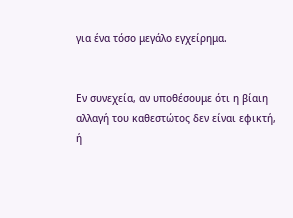για ένα τόσο μεγάλο εγχείρημα.


Εν συνεχεία, αν υποθέσουμε ότι η βίαιη αλλαγή του καθεστώτος δεν είναι εφικτή, ή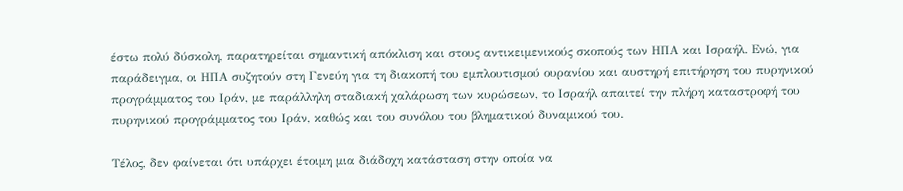έστω πολύ δύσκολη, παρατηρείται σημαντική απόκλιση και στους αντικειμενικούς σκοπούς των ΗΠΑ και Ισραήλ. Ενώ, για παράδειγμα, οι ΗΠΑ συζητούν στη Γενεύη για τη διακοπή του εμπλουτισμού ουρανίου και αυστηρή επιτήρηση του πυρηνικού προγράμματος του Ιράν, με παράλληλη σταδιακή χαλάρωση των κυρώσεων, το Ισραήλ απαιτεί την πλήρη καταστροφή του πυρηνικού προγράμματος του Ιράν, καθώς και του συνόλου του βληματικού δυναμικού του.

Τέλος, δεν φαίνεται ότι υπάρχει έτοιμη μια διάδοχη κατάσταση στην οποία να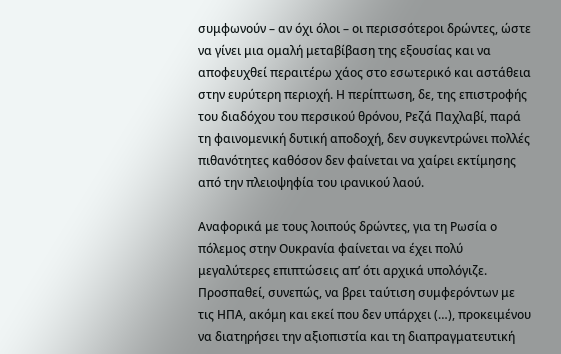συμφωνούν – αν όχι όλοι – οι περισσότεροι δρώντες, ώστε να γίνει μια ομαλή μεταβίβαση της εξουσίας και να αποφευχθεί περαιτέρω χάος στο εσωτερικό και αστάθεια στην ευρύτερη περιοχή. Η περίπτωση, δε, της επιστροφής του διαδόχου του περσικού θρόνου, Ρεζά Παχλαβί, παρά τη φαινομενική δυτική αποδοχή, δεν συγκεντρώνει πολλές πιθανότητες καθόσον δεν φαίνεται να χαίρει εκτίμησης από την πλειοψηφία του ιρανικού λαού.

Αναφορικά με τους λοιπούς δρώντες, για τη Ρωσία ο πόλεμος στην Ουκρανία φαίνεται να έχει πολύ μεγαλύτερες επιπτώσεις απ’ ότι αρχικά υπολόγιζε. Προσπαθεί, συνεπώς, να βρει ταύτιση συμφερόντων με τις ΗΠΑ, ακόμη και εκεί που δεν υπάρχει (…), προκειμένου να διατηρήσει την αξιοπιστία και τη διαπραγματευτική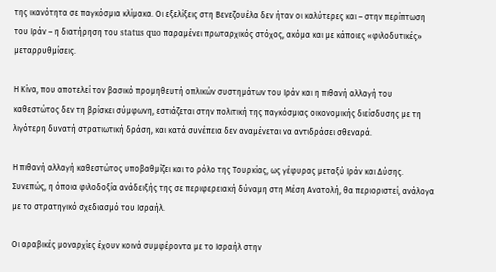της ικανότητα σε παγκόσμια κλίμακα. Οι εξελίξεις στη Βενεζουέλα δεν ήταν οι καλύτερες και – στην περίπτωση του Ιράν – η διατήρηση του status quo παραμένει πρωταρχικός στόχος, ακόμα και με κάποιες «φιλοδυτικές» μεταρρυθμίσεις.

Η Κίνα, που αποτελεί τον βασικό προμηθευτή οπλικών συστημάτων του Ιράν και η πιθανή αλλαγή του καθεστώτος δεν τη βρίσκει σύμφωνη, εστιάζεται στην πολιτική της παγκόσμιας οικονομικής διείσδυσης με τη λιγότερη δυνατή στρατιωτική δράση, και κατά συνέπεια δεν αναμένεται να αντιδράσει σθεναρά.

Η πιθανή αλλαγή καθεστώτος υποβαθμίζει και το ρόλο της Τουρκίας, ως γέφυρας μεταξύ Ιράν και Δύσης. Συνεπώς, η όποια φιλοδοξία ανάδειξής της σε περιφερειακή δύναμη στη Μέση Ανατολή, θα περιοριστεί, ανάλογα με το στρατηγικό σχεδιασμό του Ισραήλ.

Οι αραβικές μοναρχίες έχουν κοινά συμφέροντα με το Ισραήλ στην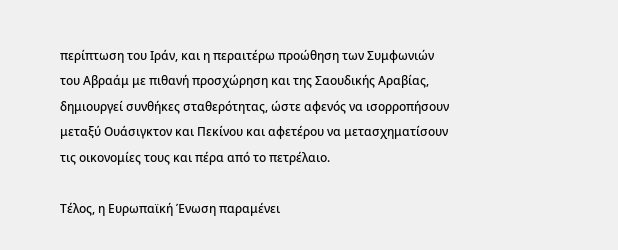περίπτωση του Ιράν, και η περαιτέρω προώθηση των Συμφωνιών του Αβραάμ με πιθανή προσχώρηση και της Σαουδικής Αραβίας, δημιουργεί συνθήκες σταθερότητας, ώστε αφενός να ισορροπήσουν μεταξύ Ουάσιγκτον και Πεκίνου και αφετέρου να μετασχηματίσουν τις οικονομίες τους και πέρα από το πετρέλαιο.

Τέλος, η Ευρωπαϊκή Ένωση παραμένει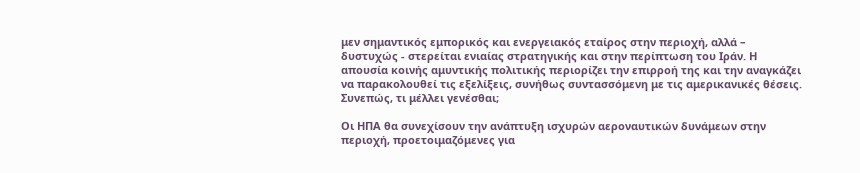μεν σημαντικός εμπορικός και ενεργειακός εταίρος στην περιοχή, αλλά – δυστυχώς - στερείται ενιαίας στρατηγικής και στην περίπτωση του Ιράν. Η απουσία κοινής αμυντικής πολιτικής περιορίζει την επιρροή της και την αναγκάζει να παρακολουθεί τις εξελίξεις, συνήθως συντασσόμενη με τις αμερικανικές θέσεις. Συνεπώς, τι μέλλει γενέσθαι;

Οι ΗΠΑ θα συνεχίσουν την ανάπτυξη ισχυρών αεροναυτικών δυνάμεων στην περιοχή, προετοιμαζόμενες για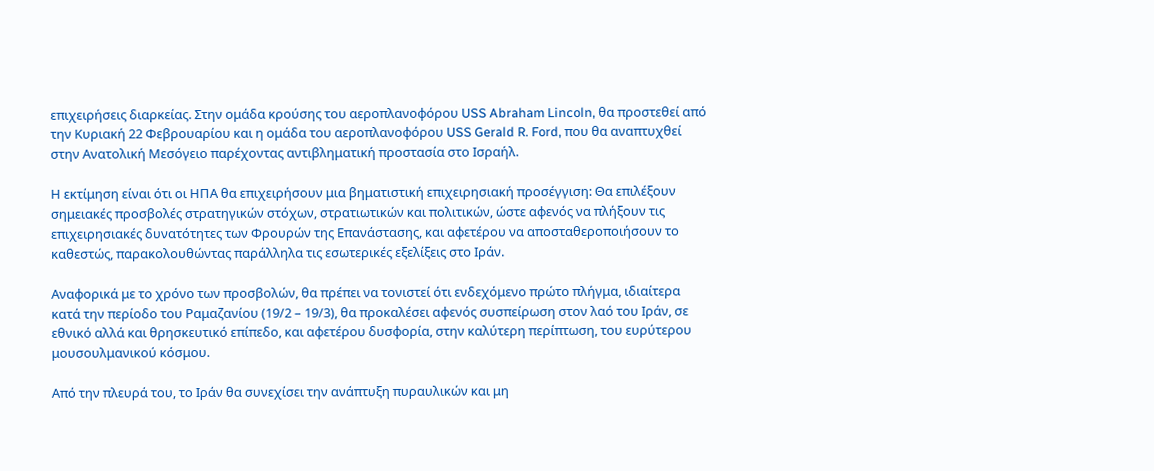επιχειρήσεις διαρκείας. Στην ομάδα κρούσης του αεροπλανοφόρου USS Abraham Lincoln, θα προστεθεί από την Κυριακή 22 Φεβρουαρίου και η ομάδα του αεροπλανοφόρου USS Gerald R. Ford, που θα αναπτυχθεί στην Ανατολική Μεσόγειο παρέχοντας αντιβληματική προστασία στο Ισραήλ.

Η εκτίμηση είναι ότι οι ΗΠΑ θα επιχειρήσουν μια βηματιστική επιχειρησιακή προσέγγιση: Θα επιλέξουν σημειακές προσβολές στρατηγικών στόχων, στρατιωτικών και πολιτικών, ώστε αφενός να πλήξουν τις επιχειρησιακές δυνατότητες των Φρουρών της Επανάστασης, και αφετέρου να αποσταθεροποιήσουν το καθεστώς, παρακολουθώντας παράλληλα τις εσωτερικές εξελίξεις στο Ιράν.

Αναφορικά με το χρόνο των προσβολών, θα πρέπει να τονιστεί ότι ενδεχόμενο πρώτο πλήγμα, ιδιαίτερα κατά την περίοδο του Ραμαζανίου (19/2 – 19/3), θα προκαλέσει αφενός συσπείρωση στον λαό του Ιράν, σε εθνικό αλλά και θρησκευτικό επίπεδο, και αφετέρου δυσφορία, στην καλύτερη περίπτωση, του ευρύτερου μουσουλμανικού κόσμου.

Από την πλευρά του, το Ιράν θα συνεχίσει την ανάπτυξη πυραυλικών και μη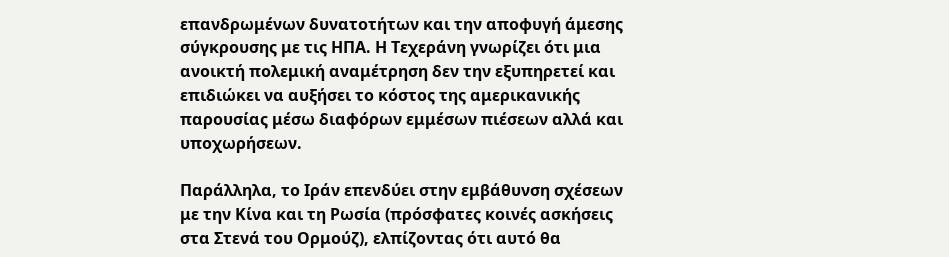επανδρωμένων δυνατοτήτων και την αποφυγή άμεσης σύγκρουσης με τις ΗΠΑ. Η Τεχεράνη γνωρίζει ότι μια ανοικτή πολεμική αναμέτρηση δεν την εξυπηρετεί και επιδιώκει να αυξήσει το κόστος της αμερικανικής παρουσίας μέσω διαφόρων εμμέσων πιέσεων αλλά και υποχωρήσεων.

Παράλληλα, το Ιράν επενδύει στην εμβάθυνση σχέσεων με την Κίνα και τη Ρωσία (πρόσφατες κοινές ασκήσεις στα Στενά του Ορμούζ), ελπίζοντας ότι αυτό θα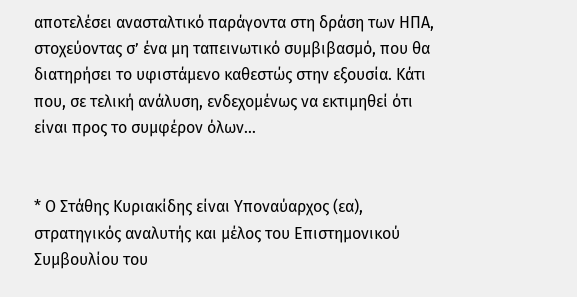αποτελέσει ανασταλτικό παράγοντα στη δράση των ΗΠΑ, στοχεύοντας σ’ ένα μη ταπεινωτικό συμβιβασμό, που θα διατηρήσει το υφιστάμενο καθεστώς στην εξουσία. Κάτι που, σε τελική ανάλυση, ενδεχομένως να εκτιμηθεί ότι είναι προς το συμφέρον όλων…


* Ο Στάθης Κυριακίδης είναι Υποναύαρχος (εα), στρατηγικός αναλυτής και μέλος του Επιστημονικού Συμβουλίου του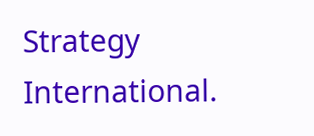Strategy International.